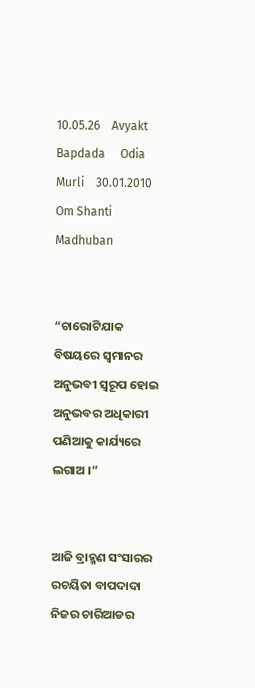10.05.26    Avyakt Bapdada     Odia Murli    30.01.2010     Om Shanti     Madhuban


“ଚାରୋଟିଯାକ ବିଷୟରେ ସ୍ୱମାନର ଅନୁଭବୀ ସ୍ୱରୂପ ହୋଇ ଅନୁଭବର ଅଧିକାରୀ ପଣିଆକୁ କାର୍ଯ୍ୟରେ ଲଗାଅ ।”


ଆଜି ବ୍ରାହ୍ମଣ ସଂସାରର ରଚୟିତା ବାପଦାଦା ନିଜର ଚାରିଆଡର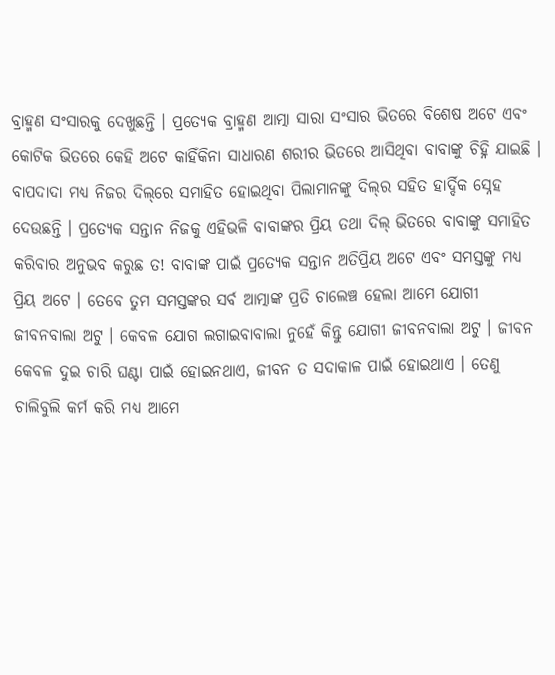ବ୍ରାହ୍ମଣ ସଂସାରକୁ ଦେଖୁଛନ୍ତି । ପ୍ରତ୍ୟେକ ବ୍ରାହ୍ମଣ ଆତ୍ମା ସାରା ସଂସାର ଭିତରେ ବିଶେଷ ଅଟେ ଏବଂ କୋଟିକ ଭିତରେ କେହି ଅଟେ କାହିଁକିନା ସାଧାରଣ ଶରୀର ଭିତରେ ଆସିଥିବା ବାବାଙ୍କୁ ଚିହ୍ନି ଯାଇଛି । ବାପଦାଦା ମଧ୍ୟ ନିଜର ଦିଲ୍‌ରେ ସମାହିତ ହୋଇଥିବା ପିଲାମାନଙ୍କୁ ଦିଲ୍‌ର ସହିତ ହାର୍ଦ୍ଦିକ ସ୍ନେହ ଦେଉଛନ୍ତି । ପ୍ରତ୍ୟେକ ସନ୍ତାନ ନିଜକୁ ଏହିଭଳି ବାବାଙ୍କର ପ୍ରିୟ ତଥା ଦିଲ୍ ଭିତରେ ବାବାଙ୍କୁ ସମାହିତ କରିବାର ଅନୁଭବ କରୁଛ ତ! ବାବାଙ୍କ ପାଇଁ ପ୍ରତ୍ୟେକ ସନ୍ତାନ ଅତିପ୍ରିୟ ଅଟେ ଏବଂ ସମସ୍ତଙ୍କୁ ମଧ୍ୟ ପ୍ରିୟ ଅଟେ । ତେବେ ତୁମ ସମସ୍ତଙ୍କର ସର୍ବ ଆତ୍ମାଙ୍କ ପ୍ରତି ଚାଲେଞ୍ଚ ହେଲା ଆମେ ଯୋଗୀ ଜୀବନବାଲା ଅଟୁ । କେବଳ ଯୋଗ ଲଗାଇବାବାଲା ନୁହେଁ କିନ୍ତୁ ଯୋଗୀ ଜୀବନବାଲା ଅଟୁ । ଜୀବନ କେବଳ ଦୁଇ ଚାରି ଘଣ୍ଟା ପାଇଁ ହୋଇନଥାଏ, ଜୀବନ ତ ସଦାକାଳ ପାଇଁ ହୋଇଥାଏ । ତେଣୁ ଚାଲିବୁଲି କର୍ମ କରି ମଧ୍ୟ ଆମେ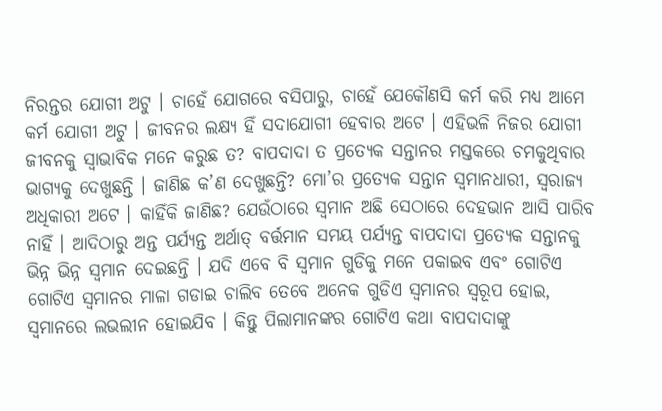ନିରନ୍ତର ଯୋଗୀ ଅଟୁ । ଚାହେଁ ଯୋଗରେ ବସିପାରୁ, ଚାହେଁ ଯେକୌଣସି କର୍ମ କରି ମଧ୍ୟ ଆମେ କର୍ମ ଯୋଗୀ ଅଟୁ । ଜୀବନର ଲକ୍ଷ୍ୟ ହିଁ ସଦାଯୋଗୀ ହେବାର ଅଟେ । ଏହିଭଳି ନିଜର ଯୋଗୀ ଜୀବନକୁ ସ୍ୱାଭାବିକ ମନେ କରୁଛ ତ? ବାପଦାଦା ତ ପ୍ରତ୍ୟେକ ସନ୍ତାନର ମସ୍ତକରେ ଚମକୁଥିବାର ଭାଗ୍ୟକୁ ଦେଖୁଛନ୍ତି । ଜାଣିଛ କ’ଣ ଦେଖୁଛନ୍ତି? ମୋ’ର ପ୍ରତ୍ୟେକ ସନ୍ତାନ ସ୍ୱମାନଧାରୀ, ସ୍ୱରାଜ୍ୟ ଅଧିକାରୀ ଅଟେ । କାହିଁକି ଜାଣିଛ? ଯେଉଁଠାରେ ସ୍ୱମାନ ଅଛି ସେଠାରେ ଦେହଭାନ ଆସି ପାରିବ ନାହିଁ । ଆଦିଠାରୁ ଅନ୍ତ ପର୍ଯ୍ୟନ୍ତ ଅର୍ଥାତ୍ ବର୍ତ୍ତମାନ ସମୟ ପର୍ଯ୍ୟନ୍ତ ବାପଦାଦା ପ୍ରତ୍ୟେକ ସନ୍ତାନକୁ ଭିନ୍ନ ଭିନ୍ନ ସ୍ୱମାନ ଦେଇଛନ୍ତି । ଯଦି ଏବେ ବି ସ୍ୱମାନ ଗୁଡିକୁ ମନେ ପକାଇବ ଏବଂ ଗୋଟିଏ ଗୋଟିଏ ସ୍ୱମାନର ମାଳା ଗଡାଇ ଚାଲିବ ତେବେ ଅନେକ ଗୁଡିଏ ସ୍ୱମାନର ସ୍ୱରୂପ ହୋଇ, ସ୍ୱମାନରେ ଲଭଲୀନ ହୋଇଯିବ । କିନ୍ତୁ ପିଲାମାନଙ୍କର ଗୋଟିଏ କଥା ବାପଦାଦାଙ୍କୁ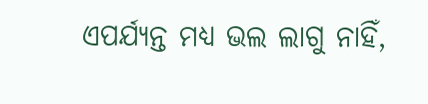ଏପର୍ଯ୍ୟନ୍ତ ମଧ୍ୟ ଭଲ ଲାଗୁ ନାହିଁ,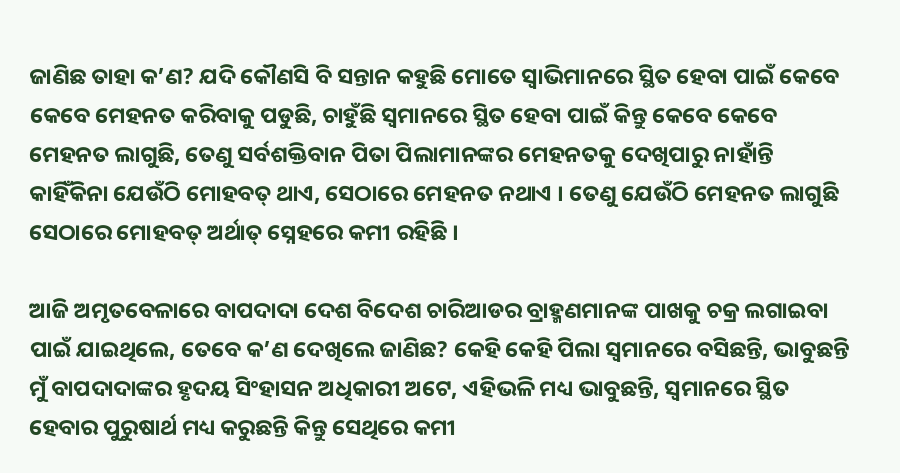ଜାଣିଛ ତାହା କ’ଣ? ଯଦି କୌଣସି ବି ସନ୍ତାନ କହୁଛି ମୋତେ ସ୍ୱାଭିମାନରେ ସ୍ଥିତ ହେବା ପାଇଁ କେବେ କେବେ ମେହନତ କରିବାକୁ ପଡୁଛି, ଚାହୁଁଛି ସ୍ୱମାନରେ ସ୍ଥିତ ହେବା ପାଇଁ କିନ୍ତୁ କେବେ କେବେ ମେହନତ ଲାଗୁଛି, ତେଣୁ ସର୍ବଶକ୍ତିବାନ ପିତା ପିଲାମାନଙ୍କର ମେହନତକୁ ଦେଖିପାରୁ ନାହାଁନ୍ତି କାହିଁକିନା ଯେଉଁଠି ମୋହବତ୍ ଥାଏ, ସେଠାରେ ମେହନତ ନଥାଏ । ତେଣୁ ଯେଉଁଠି ମେହନତ ଲାଗୁଛି ସେଠାରେ ମୋହବତ୍ ଅର୍ଥାତ୍ ସ୍ନେହରେ କମୀ ରହିଛି ।

ଆଜି ଅମୃତବେଳାରେ ବାପଦାଦା ଦେଶ ବିଦେଶ ଚାରିଆଡର ବ୍ରାହ୍ମଣମାନଙ୍କ ପାଖକୁ ଚକ୍ର ଲଗାଇବା ପାଇଁ ଯାଇଥିଲେ, ତେବେ କ’ଣ ଦେଖିଲେ ଜାଣିଛ? କେହି କେହି ପିଲା ସ୍ୱମାନରେ ବସିଛନ୍ତି, ଭାବୁଛନ୍ତି ମୁଁ ବାପଦାଦାଙ୍କର ହୃଦୟ ସିଂହାସନ ଅଧିକାରୀ ଅଟେ, ଏହିଭଳି ମଧ୍ୟ ଭାବୁଛନ୍ତି, ସ୍ୱମାନରେ ସ୍ଥିତ ହେବାର ପୁରୁଷାର୍ଥ ମଧ୍ୟ କରୁଛନ୍ତି କିନ୍ତୁ ସେଥିରେ କମୀ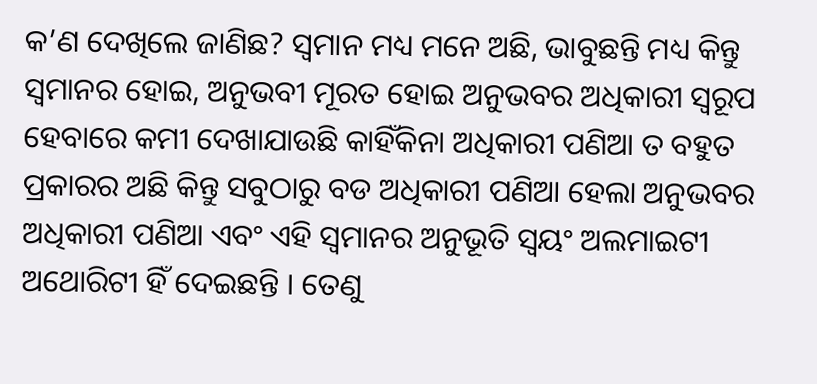କ’ଣ ଦେଖିଲେ ଜାଣିଛ? ସ୍ୱମାନ ମଧ୍ୟ ମନେ ଅଛି, ଭାବୁଛନ୍ତି ମଧ୍ୟ କିନ୍ତୁ ସ୍ୱମାନର ହୋଇ, ଅନୁଭବୀ ମୂରତ ହୋଇ ଅନୁଭବର ଅଧିକାରୀ ସ୍ୱରୂପ ହେବାରେ କମୀ ଦେଖାଯାଉଛି କାହିଁକିନା ଅଧିକାରୀ ପଣିଆ ତ ବହୁତ ପ୍ରକାରର ଅଛି କିନ୍ତୁ ସବୁଠାରୁ ବଡ ଅଧିକାରୀ ପଣିଆ ହେଲା ଅନୁଭବର ଅଧିକାରୀ ପଣିଆ ଏବଂ ଏହି ସ୍ୱମାନର ଅନୁଭୂତି ସ୍ୱୟଂ ଅଲମାଇଟୀ ଅଥୋରିଟୀ ହିଁ ଦେଇଛନ୍ତି । ତେଣୁ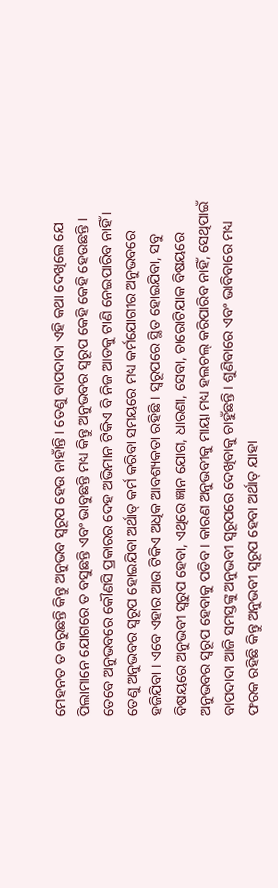ମେହନତ ତ କରୁଛନ୍ତି କିନ୍ତୁ ଅନୁଭବ ସ୍ୱରୂପ ହେଉ ନାହାଁନ୍ତି । ତେଣୁ ବାପଦାଦା ଏହି କଥା ଦେଖିଲେ ଯେ ପିଲାମାନେ ଯୋଗରେ ତ ବସୁଛନ୍ତି ଏବଂ ଭାବୁଛନ୍ତି ମଧ୍ୟ କିନ୍ତୁ ଅନୁଭବର ସ୍ୱରୂପ କେହି କେହି ହେଉଛନ୍ତି । ତେବେ ଅନୁଭବରେ କୌଣସି ପ୍ରକାରର ଦେହ ଅଭିମାନ ଟିକିଏ ବି ନିଜ ଆଡକୁ ଟାଣି ନେଇପାରିବ ନାହିଁ । ତେଣୁ ଅନୁଭବର ସ୍ୱରୂପ ହୋଇଯିବା ଅର୍ଥାତ୍ କର୍ମ କରିବା ସମୟରେ ମଧ୍ୟ କର୍ମଯୋଗୀର ଅନୁଭବରେ ହଜିଯିବା । ଏବେ ଏହାର ଆଉ ଟିକିଏ ଅଧିକ ଆବଶ୍ୟକତା ରହିଛି । ସ୍ୱରୂପରେ ସ୍ଥିତ ହୋଇଯିବା, ସବୁ ବିଷୟରେ ଅନୁଭବୀ ସ୍ୱରୁପ ହେବା, ଏଥିରେ ଜ୍ଞାନ ଯୋଗ, ଧାରଣା, ସେବା, ଚାରୋଟିଯାକ ବିଷୟରେ ଅନୁଭବର ସ୍ୱରୂପ ହେବାକୁ ପଡିବ । କାରଣ ଅନୁଭବୀକୁ ମାୟା ମଧ୍ୟ ହଲଚଲ୍ କରିପାରିବ ନାହିଁ, ସେଥିପାଇଁ ବାପଦାଦା ଆଜି ସମସ୍ତଙ୍କୁ ଅନୁଭବୀ ସ୍ୱରୂପରେ ଦେଖିବାକୁ ଚାହୁଁଛନ୍ତି । ଶୁଣିବାରେ ଏବଂ ଭାବିବାରେ ମଧ୍ୟ ଫରକ ରହିଛି କିନ୍ତୁ ଅନୁଭବୀ ସ୍ୱରୂପ ହେବା ଅର୍ଥାତ୍ ଯାହା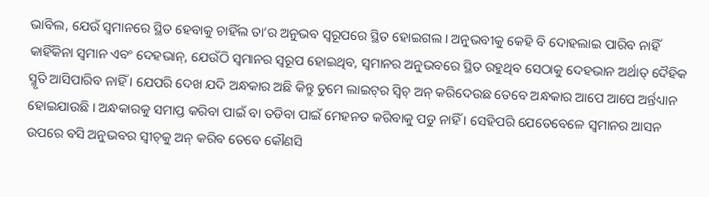ଭାବିଲ, ଯେଉଁ ସ୍ୱମାନରେ ସ୍ଥିତ ହେବାକୁ ଚାହିଁଲ ତା’ର ଅନୁଭବ ସ୍ୱରୂପରେ ସ୍ଥିତ ହୋଇଗଲ । ଅନୁଭବୀକୁ କେହି ବି ଦୋହଲାଇ ପାରିବ ନାହିଁ କାହିଁକିନା ସ୍ୱମାନ ଏବଂ ଦେହଭାନ୍‌, ଯେଉଁଠି ସ୍ୱମାନର ସ୍ୱରୂପ ହୋଇଥିବ, ସ୍ୱମାନର ଅନୁଭବରେ ସ୍ଥିତ ରହୁଥିବ ସେଠାକୁ ଦେହଭାନ ଅର୍ଥାତ୍ ଦୈହିକ ସ୍ମୃତି ଆସିପାରିବ ନାହିଁ । ଯେପରି ଦେଖ ଯଦି ଅନ୍ଧକାର ଅଛି କିନ୍ତୁ ତୁମେ ଲାଇଟ୍‌ର ସ୍ୱିଚ୍ ଅନ୍ କରିଦେଉଛ ତେବେ ଅନ୍ଧକାର ଆପେ ଆପେ ଅର୍ନ୍ତଧ୍ୟାନ ହୋଇଯାଉଛି । ଅନ୍ଧକାରକୁ ସମାପ୍ତ କରିବା ପାଇଁ ବା ତଡିବା ପାଇଁ ମେହନତ କରିବାକୁ ପଡୁ ନାହିଁ । ସେହିପରି ଯେତେବେଳେ ସ୍ୱମାନର ଆସନ ଉପରେ ବସି ଅନୁଭବର ସ୍ୱୀଚ୍‌କୁ ଅନ୍ କରିବ ତେବେ କୌଣସି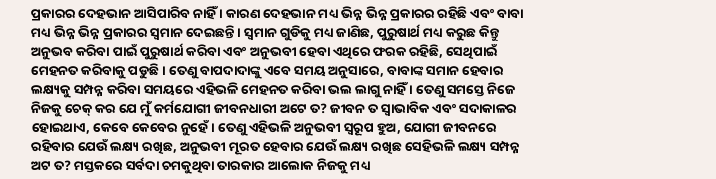ପ୍ରକାରର ଦେହଭାନ ଆସିପାରିବ ନାହିଁ । କାରଣ ଦେହଭାନ ମଧ୍ୟ ଭିନ୍ନ ଭିନ୍ନ ପ୍ରକାରର ରହିଛି ଏବଂ ବାବା ମଧ୍ୟ ଭିନ୍ନ ଭିନ୍ନ ପ୍ରକାରର ସ୍ୱମାନ ଦେଇଛନ୍ତି । ସ୍ୱମାନ ଗୁଡିକୁ ମଧ୍ୟ ଜାଣିଛ, ପୁରୁଷାର୍ଥ ମଧ୍ୟ କରୁଛ କିନ୍ତୁ ଅନୁଭବ କରିବା ପାଇଁ ପୁରୁଷାର୍ଥ କରିବା ଏବଂ ଅନୁଭବୀ ହେବା ଏଥିରେ ଫରକ ରହିଛି, ସେଥିପାଇଁ ମେହନତ କରିବାକୁ ପଡୁଛି । ତେଣୁ ବାପଦାଦାଙ୍କୁ ଏବେ ସମୟ ଅନୁସାରେ, ବାବାଙ୍କ ସମାନ ହେବାର ଲକ୍ଷ୍ୟକୁ ସମ୍ପନ୍ନ କରିବା ସମୟରେ ଏହିଭଳି ମେହନତ କରିବା ଭଲ ଲାଗୁ ନାହିଁ । ତେଣୁ ସମସ୍ତେ ନିଜେ ନିଜକୁ ଚେକ୍ କର ଯେ ମୁଁ କର୍ମଯୋଗୀ ଜୀବନଧାରୀ ଅଟେ ତ? ଜୀବନ ତ ସ୍ୱାଭାବିକ ଏବଂ ସଦାକାଳର ହୋଇଥାଏ, କେବେ କେବେର ନୁହେଁ । ତେଣୁ ଏହିଭଳି ଅନୁଭବୀ ସ୍ୱରୂପ ହୁଅ, ଯୋଗୀ ଜୀବନରେ ରହିବାର ଯେଉଁ ଲକ୍ଷ୍ୟ ରଖିଛ, ଅନୁଭବୀ ମୂରତ ହେବାର ଯେଉଁ ଲକ୍ଷ୍ୟ ରଖିଛ ସେହିଭଳି ଲକ୍ଷ୍ୟ ସମ୍ପନ୍ନ ଅଟ ତ? ମସ୍ତକରେ ସର୍ବଦା ଚମକୁଥିବା ତାରକାର ଆଲୋକ ନିଜକୁ ମଧ୍ୟ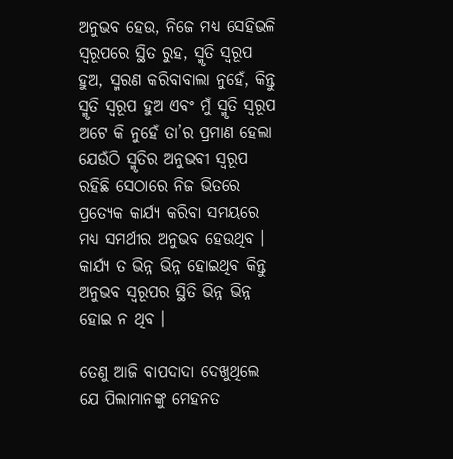ଅନୁଭବ ହେଉ, ନିଜେ ମଧ୍ୟ ସେହିଭଳି ସ୍ୱରୂପରେ ସ୍ଥିତ ରୁହ, ସ୍ମୃତି ସ୍ୱରୂପ ହୁଅ, ସ୍ମରଣ କରିବାବାଲା ନୁହେଁ, କିନ୍ତୁ ସ୍ମୃତି ସ୍ୱରୂପ ହୁଅ ଏବଂ ମୁଁ ସ୍ମୃତି ସ୍ୱରୂପ ଅଟେ କି ନୁହେଁ ତା’ର ପ୍ରମାଣ ହେଲା ଯେଉଁଠି ସ୍ମୃତିର ଅନୁଭବୀ ସ୍ୱରୂପ ରହିଛି ସେଠାରେ ନିଜ ଭିତରେ ପ୍ରତ୍ୟେକ କାର୍ଯ୍ୟ କରିବା ସମୟରେ ମଧ୍ୟ ସମର୍ଥୀର ଅନୁଭବ ହେଉଥିବ । କାର୍ଯ୍ୟ ତ ଭିନ୍ନ ଭିନ୍ନ ହୋଇଥିବ କିନ୍ତୁ ଅନୁଭବ ସ୍ୱରୂପର ସ୍ଥିତି ଭିନ୍ନ ଭିନ୍ନ ହୋଇ ନ ଥିବ ।

ତେଣୁ ଆଜି ବାପଦାଦା ଦେଖୁଥିଲେ ଯେ ପିଲାମାନଙ୍କୁ ମେହନତ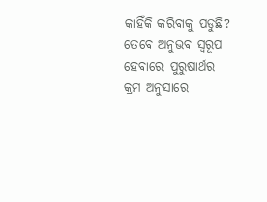କାହିଁକି କରିବାକୁ ପଡୁଛି? ତେବେ ଅନୁଭବ ସ୍ୱରୂପ ହେବାରେ ପୁରୁଷାର୍ଥର କ୍ରମ ଅନୁସାରେ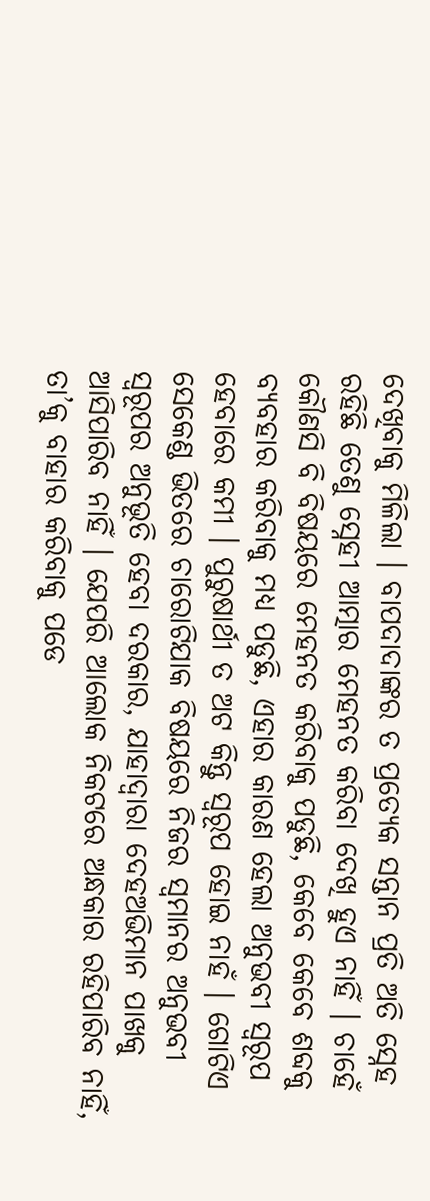ଦେଖିବାକୁ ମିଳିଲା । ବାପଦାଦାଙ୍କର ତ ପ୍ରତ୍ୟେକ ସନ୍ତାନ ପ୍ରତି ଅତି ସ୍ନେହ ରହିଛି ତେଣୁ ସ୍ନେହୀ ଆତ୍ମାର ମେହନତ କରିବା ଦେଖି ହୁଏ ନାହିଁ । ଚାହେଁ କୌଣସି ବି ବିଷୟରେ ମେହନତ କରିବାକୁ ପଡୁଛି, କେବେ କେବେ ଶବ୍ଦକୁ ବ୍ୟବହାର କରିବାକୁ ମଧ୍ୟ ପଡୁଛି, ଏହାର କାରଣ ହେଲା ଅନୁଭବୀ ସ୍ୱରୂପ ହେବାରେ କମୀ । ପୁରୁଷାର୍ଥୀ ତ ଅଟ କିନ୍ତୁ ସ୍ୱରୂପ ହୋଇ ନାହଁ । ଗୋଟିଏ ସେକେଣ୍ଡ ଭିତରେ ଚାରୋଟିଯାକ ବିଷୟରେ ନିଜର ସ୍ୱମାନର ଅନୁଭବୀ ସ୍ୱରୂପର ଅନୁଭୂତି ହେବା ଦରକାର, ଯାହାଦ୍ୱାରା ଦେହଅଭିମାନ ପାଖକୁ ଆସିପାରିବ ନାହିଁ । ଯେପରି ଆଲୋକ ନିକଟରେ ଅନ୍ଧକାର ରହିପାରିବ ନାହିଁ, ତା’କୁ ବାହାର କରିବାକୁ ପଡେ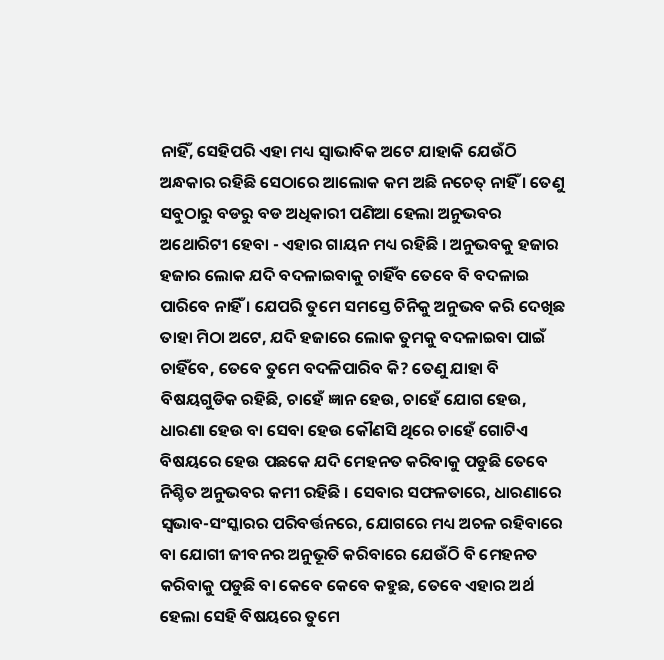ନାହିଁ, ସେହିପରି ଏହା ମଧ୍ୟ ସ୍ୱାଭାବିକ ଅଟେ ଯାହାକି ଯେଉଁଠି ଅନ୍ଧକାର ରହିଛି ସେଠାରେ ଆଲୋକ କମ ଅଛି ନଚେତ୍ ନାହିଁ । ତେଣୁ ସବୁଠାରୁ ବଡରୁ ବଡ ଅଧିକାରୀ ପଣିଆ ହେଲା ଅନୁଭବର ଅଥୋରିଟୀ ହେବା - ଏହାର ଗାୟନ ମଧ୍ୟ ରହିଛି । ଅନୁଭବକୁ ହଜାର ହଜାର ଲୋକ ଯଦି ବଦଳାଇବାକୁ ଚାହିଁବ ତେବେ ବି ବଦଳାଇ ପାରିବେ ନାହିଁ । ଯେପରି ତୁମେ ସମସ୍ତେ ଚିନିକୁ ଅନୁଭବ କରି ଦେଖିଛ ତାହା ମିଠା ଅଟେ, ଯଦି ହଜାରେ ଲୋକ ତୁମକୁ ବଦଳାଇବା ପାଇଁ ଚାହିଁବେ, ତେବେ ତୁମେ ବଦଳିପାରିବ କି? ତେଣୁ ଯାହା ବି ବିଷୟଗୁଡିକ ରହିଛି, ଚାହେଁ ଜ୍ଞାନ ହେଉ, ଚାହେଁ ଯୋଗ ହେଉ, ଧାରଣା ହେଉ ବା ସେବା ହେଉ କୌଣସି ଥିରେ ଚାହେଁ ଗୋଟିଏ ବିଷୟରେ ହେଉ ପଛକେ ଯଦି ମେହନତ କରିବାକୁ ପଡୁଛି ତେବେ ନିଶ୍ଚିତ ଅନୁଭବର କମୀ ରହିଛି । ସେବାର ସଫଳତାରେ, ଧାରଣାରେ ସ୍ୱଭାବ-ସଂସ୍କାରର ପରିବର୍ତ୍ତନରେ, ଯୋଗରେ ମଧ୍ୟ ଅଚଳ ରହିବାରେ ବା ଯୋଗୀ ଜୀବନର ଅନୁଭୂତି କରିବାରେ ଯେଉଁଠି ବି ମେହନତ କରିବାକୁ ପଡୁଛି ବା କେବେ କେବେ କହୁଛ, ତେବେ ଏହାର ଅର୍ଥ ହେଲା ସେହି ବିଷୟରେ ତୁମେ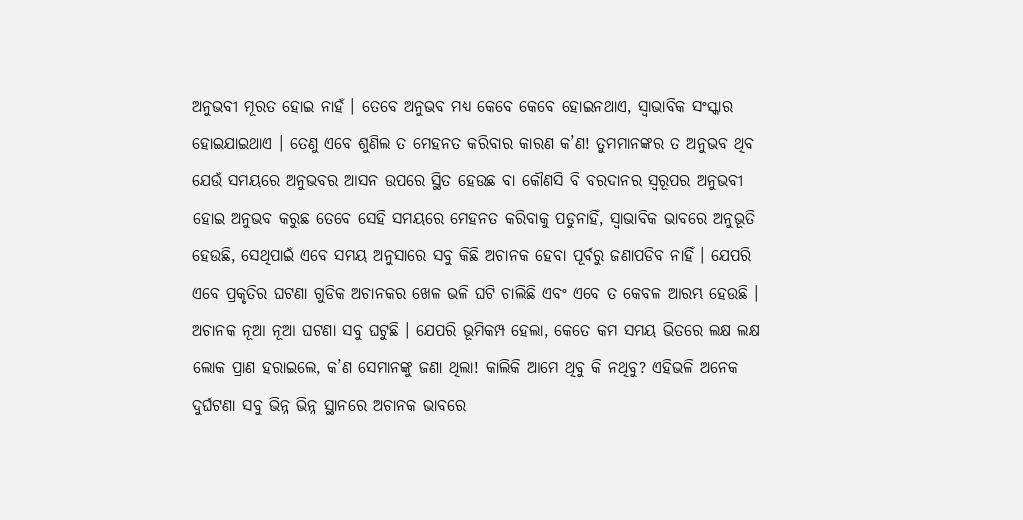ଅନୁଭବୀ ମୂରତ ହୋଇ ନାହଁ । ତେବେ ଅନୁଭବ ମଧ୍ୟ କେବେ କେବେ ହୋଇନଥାଏ, ସ୍ୱାଭାବିକ ସଂସ୍କାର ହୋଇଯାଇଥାଏ । ତେଣୁ ଏବେ ଶୁଣିଲ ତ ମେହନତ କରିବାର କାରଣ କ’ଣ! ତୁମମାନଙ୍କର ତ ଅନୁଭବ ଥିବ ଯେଉଁ ସମୟରେ ଅନୁଭବର ଆସନ ଉପରେ ସ୍ଥିତ ହେଉଛ ବା କୌଣସି ବି ବରଦାନର ସ୍ୱରୂପର ଅନୁଭବୀ ହୋଇ ଅନୁଭବ କରୁଛ ତେବେ ସେହି ସମୟରେ ମେହନତ କରିବାକୁ ପଡୁନାହିଁ, ସ୍ୱାଭାବିକ ଭାବରେ ଅନୁଭୂତି ହେଉଛି, ସେଥିପାଇଁ ଏବେ ସମୟ ଅନୁସାରେ ସବୁ କିଛି ଅଚାନକ ହେବା ପୂର୍ବରୁ ଜଣାପଡିବ ନାହିଁ । ଯେପରି ଏବେ ପ୍ରକୃତିର ଘଟଣା ଗୁଡିକ ଅଚାନକର ଖେଳ ଭଳି ଘଟି ଚାଲିଛି ଏବଂ ଏବେ ତ କେବଳ ଆରମ୍ଭ ହେଉଛି । ଅଚାନକ ନୂଆ ନୂଆ ଘଟଣା ସବୁ ଘଟୁଛି । ଯେପରି ଭୂମିକମ୍ପ ହେଲା, କେତେ କମ ସମୟ ଭିତରେ ଲକ୍ଷ ଲକ୍ଷ ଲୋକ ପ୍ରାଣ ହରାଇଲେ, କ’ଣ ସେମାନଙ୍କୁ ଜଣା ଥିଲା! କାଲିକି ଆମେ ଥିବୁ କି ନଥିବୁ? ଏହିଭଳି ଅନେକ ଦୁର୍ଘଟଣା ସବୁ ଭିନ୍ନ ଭିନ୍ନ ସ୍ଥାନରେ ଅଚାନକ ଭାବରେ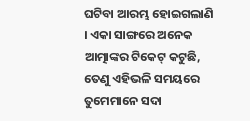ଘଟିବା ଆରମ୍ଭ ହୋଇଗଲାଣି । ଏକା ସାଙ୍ଗରେ ଅନେକ ଆତ୍ମାଙ୍କର ଟିକେଟ୍ କଟୁଛି, ତେଣୁ ଏହିଭଳି ସମୟରେ ତୁମେମାନେ ସଦା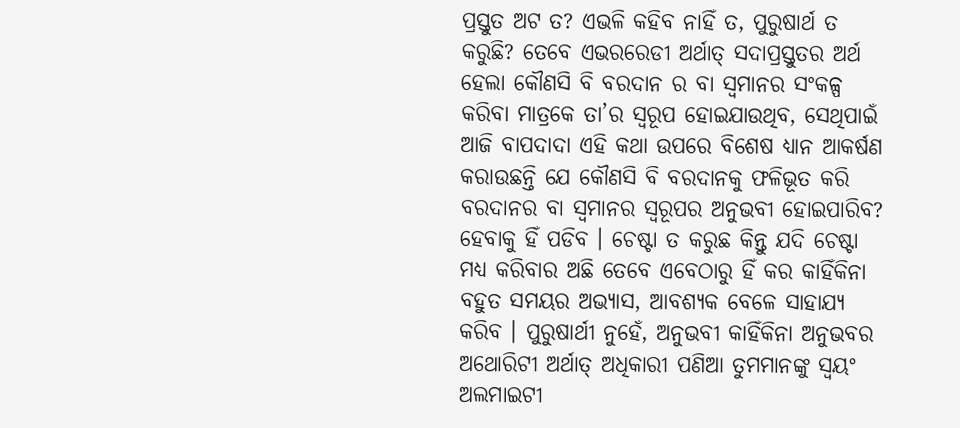ପ୍ରସ୍ତୁତ ଅଟ ତ? ଏଭଳି କହିବ ନାହିଁ ତ, ପୁରୁଷାର୍ଥ ତ କରୁଛି? ତେବେ ଏଭରରେଡୀ ଅର୍ଥାତ୍ ସଦାପ୍ରସ୍ତୁତର ଅର୍ଥ ହେଲା କୌଣସି ବି ବରଦାନ ର ବା ସ୍ୱମାନର ସଂକଳ୍ପ କରିବା ମାତ୍ରକେ ତା’ର ସ୍ୱରୂପ ହୋଇଯାଉଥିବ, ସେଥିପାଇଁ ଆଜି ବାପଦାଦା ଏହି କଥା ଉପରେ ବିଶେଷ ଧ୍ୟାନ ଆକର୍ଷଣ କରାଉଛନ୍ତି ଯେ କୌଣସି ବି ବରଦାନକୁ ଫଳିଭୂତ କରି ବରଦାନର ବା ସ୍ୱମାନର ସ୍ୱରୂପର ଅନୁଭବୀ ହୋଇପାରିବ? ହେବାକୁ ହିଁ ପଡିବ । ଚେଷ୍ଟା ତ କରୁଛ କିନ୍ତୁ ଯଦି ଚେଷ୍ଟା ମଧ୍ୟ କରିବାର ଅଛି ତେବେ ଏବେଠାରୁ ହିଁ କର କାହିଁକିନା ବହୁତ ସମୟର ଅଭ୍ୟାସ, ଆବଶ୍ୟକ ବେଳେ ସାହାଯ୍ୟ କରିବ । ପୁରୁଷାର୍ଥୀ ନୁହେଁ, ଅନୁଭବୀ କାହିଁକିନା ଅନୁଭବର ଅଥୋରିଟୀ ଅର୍ଥାତ୍ ଅଧିକାରୀ ପଣିଆ ତୁମମାନଙ୍କୁ ସ୍ୱୟଂ ଅଲମାଇଟୀ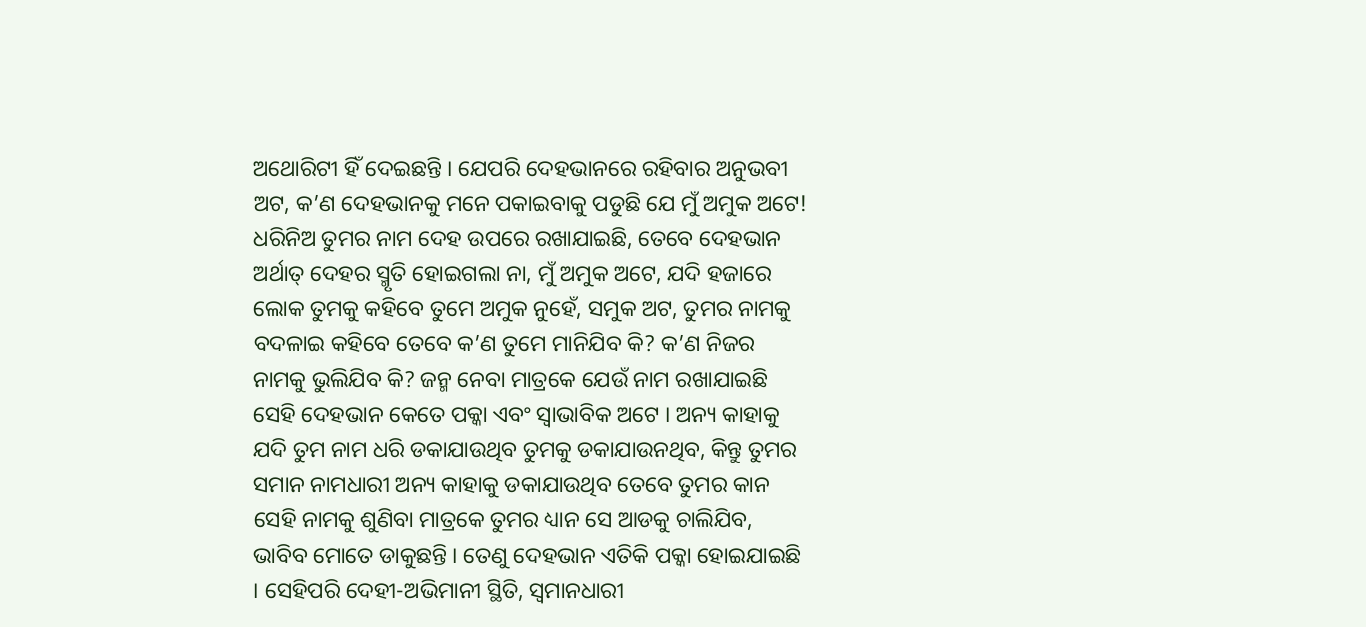ଅଥୋରିଟୀ ହିଁ ଦେଇଛନ୍ତି । ଯେପରି ଦେହଭାନରେ ରହିବାର ଅନୁଭବୀ ଅଟ, କ’ଣ ଦେହଭାନକୁ ମନେ ପକାଇବାକୁ ପଡୁଛି ଯେ ମୁଁ ଅମୁକ ଅଟେ! ଧରିନିଅ ତୁମର ନାମ ଦେହ ଉପରେ ରଖାଯାଇଛି, ତେବେ ଦେହଭାନ ଅର୍ଥାତ୍ ଦେହର ସ୍ମୃତି ହୋଇଗଲା ନା, ମୁଁ ଅମୁକ ଅଟେ, ଯଦି ହଜାରେ ଲୋକ ତୁମକୁ କହିବେ ତୁମେ ଅମୁକ ନୁହେଁ, ସମୁକ ଅଟ, ତୁମର ନାମକୁ ବଦଳାଇ କହିବେ ତେବେ କ’ଣ ତୁମେ ମାନିଯିବ କି? କ’ଣ ନିଜର ନାମକୁ ଭୁଲିଯିବ କି? ଜନ୍ମ ନେବା ମାତ୍ରକେ ଯେଉଁ ନାମ ରଖାଯାଇଛି ସେହି ଦେହଭାନ କେତେ ପକ୍କା ଏବଂ ସ୍ୱାଭାବିକ ଅଟେ । ଅନ୍ୟ କାହାକୁ ଯଦି ତୁମ ନାମ ଧରି ଡକାଯାଉଥିବ ତୁମକୁ ଡକାଯାଉନଥିବ, କିନ୍ତୁ ତୁମର ସମାନ ନାମଧାରୀ ଅନ୍ୟ କାହାକୁ ଡକାଯାଉଥିବ ତେବେ ତୁମର କାନ ସେହି ନାମକୁ ଶୁଣିବା ମାତ୍ରକେ ତୁମର ଧ୍ୟାନ ସେ ଆଡକୁ ଚାଲିଯିବ, ଭାବିବ ମୋତେ ଡାକୁଛନ୍ତି । ତେଣୁ ଦେହଭାନ ଏତିକି ପକ୍କା ହୋଇଯାଇଛି । ସେହିପରି ଦେହୀ-ଅଭିମାନୀ ସ୍ଥିତି, ସ୍ୱମାନଧାରୀ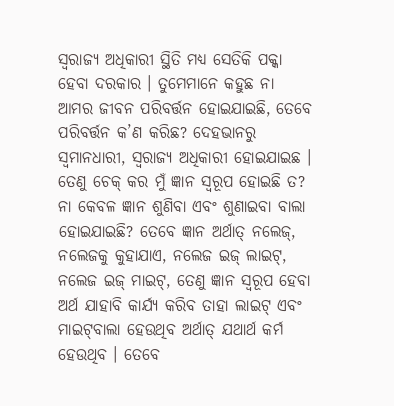ସ୍ୱରାଜ୍ୟ ଅଧିକାରୀ ସ୍ଥିତି ମଧ୍ୟ ସେତିକି ପକ୍କା ହେବା ଦରକାର । ତୁମେମାନେ କହୁଛ ନା ଆମର ଜୀବନ ପରିବର୍ତ୍ତନ ହୋଇଯାଇଛି, ତେବେ ପରିବର୍ତ୍ତନ କ’ଣ କରିଛ? ଦେହଭାନରୁ ସ୍ୱମାନଧାରୀ, ସ୍ୱରାଜ୍ୟ ଅଧିକାରୀ ହୋଇଯାଇଛ । ତେଣୁ ଚେକ୍ କର ମୁଁ ଜ୍ଞାନ ସ୍ୱରୂପ ହୋଇଛି ତ? ନା କେବଳ ଜ୍ଞାନ ଶୁଣିବା ଏବଂ ଶୁଣାଇବା ବାଲା ହୋଇଯାଇଛି? ତେବେ ଜ୍ଞାନ ଅର୍ଥାତ୍ ନଲେଜ୍‌, ନଲେଜକୁ କୁହାଯାଏ, ନଲେଜ ଇଜ୍ ଲାଇଟ୍‌, ନଲେଜ ଇଜ୍ ମାଇଟ୍‌, ତେଣୁ ଜ୍ଞାନ ସ୍ୱରୂପ ହେବା ଅର୍ଥ ଯାହାବି କାର୍ଯ୍ୟ କରିବ ତାହା ଲାଇଟ୍ ଏବଂ ମାଇଟ୍‌ବାଲା ହେଉଥିବ ଅର୍ଥାତ୍ ଯଥାର୍ଥ କର୍ମ ହେଉଥିବ । ତେବେ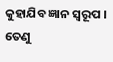କୁହାଯିବ ଜ୍ଞାନ ସ୍ୱରୂପ । ତେଣୁ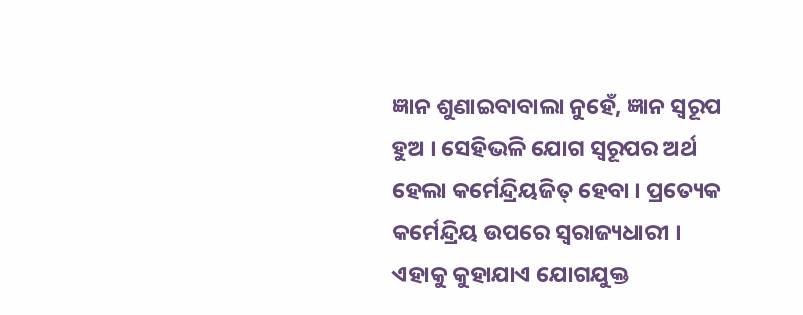ଜ୍ଞାନ ଶୁଣାଇବାବାଲା ନୁହେଁ, ଜ୍ଞାନ ସ୍ୱରୂପ ହୁଅ । ସେହିଭଳି ଯୋଗ ସ୍ୱରୂପର ଅର୍ଥ ହେଲା କର୍ମେନ୍ଦ୍ରିୟଜିତ୍ ହେବା । ପ୍ରତ୍ୟେକ କର୍ମେନ୍ଦ୍ରିୟ ଉପରେ ସ୍ୱରାଜ୍ୟଧାରୀ । ଏହାକୁ କୁହାଯାଏ ଯୋଗଯୁକ୍ତ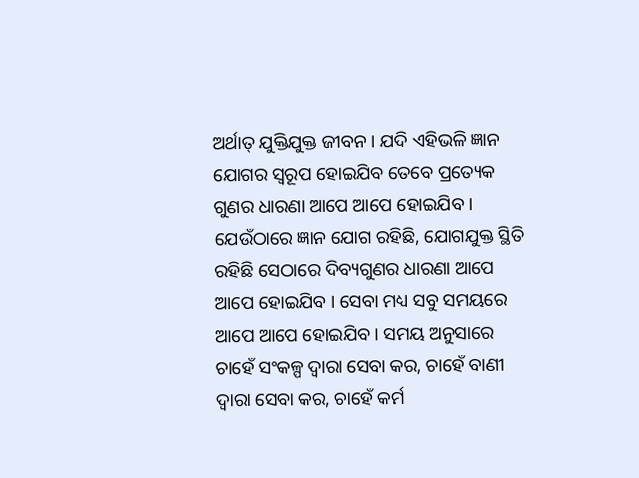ଅର୍ଥାତ୍ ଯୁକ୍ତିଯୁକ୍ତ ଜୀବନ । ଯଦି ଏହିଭଳି ଜ୍ଞାନ ଯୋଗର ସ୍ୱରୂପ ହୋଇଯିବ ତେବେ ପ୍ରତ୍ୟେକ ଗୁଣର ଧାରଣା ଆପେ ଆପେ ହୋଇଯିବ । ଯେଉଁଠାରେ ଜ୍ଞାନ ଯୋଗ ରହିଛି, ଯୋଗଯୁକ୍ତ ସ୍ଥିତି ରହିଛି ସେଠାରେ ଦିବ୍ୟଗୁଣର ଧାରଣା ଆପେ ଆପେ ହୋଇଯିବ । ସେବା ମଧ୍ୟ ସବୁ ସମୟରେ ଆପେ ଆପେ ହୋଇଯିବ । ସମୟ ଅନୁସାରେ ଚାହେଁ ସଂକଳ୍ପ ଦ୍ୱାରା ସେବା କର, ଚାହେଁ ବାଣୀ ଦ୍ୱାରା ସେବା କର, ଚାହେଁ କର୍ମ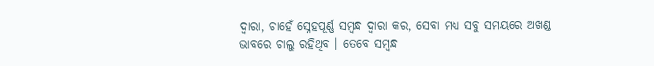ଦ୍ୱାରା, ଚାହେଁ ସ୍ନେହପୂର୍ଣ୍ଣ ସମ୍ବନ୍ଧ ଦ୍ୱାରା କର, ସେବା ମଧ୍ୟ ସବୁ ସମୟରେ ଅଖଣ୍ଡ ଭାବରେ ଚାଲୁ ରହିଥିବ । ତେବେ ସମ୍ବନ୍ଧ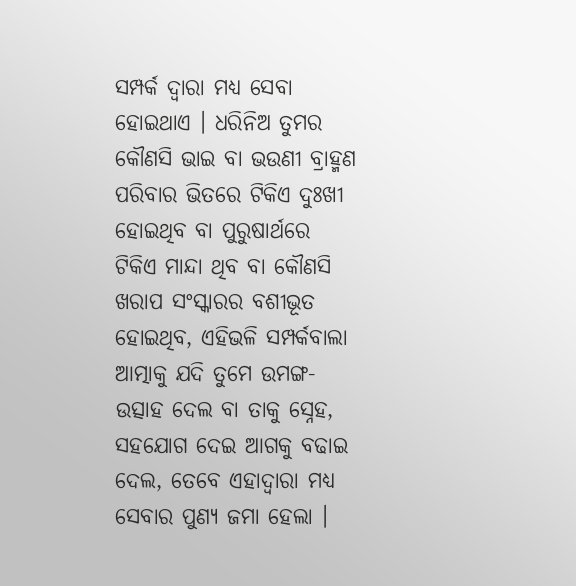ସମ୍ପର୍କ ଦ୍ୱାରା ମଧ୍ୟ ସେବା ହୋଇଥାଏ । ଧରିନିଅ ତୁମର କୌଣସି ଭାଇ ବା ଭଉଣୀ ବ୍ରାହ୍ମଣ ପରିବାର ଭିତରେ ଟିକିଏ ଦୁଃଖୀ ହୋଇଥିବ ବା ପୁରୁଷାର୍ଥରେ ଟିକିଏ ମାନ୍ଦା ଥିବ ବା କୌଣସି ଖରାପ ସଂସ୍କାରର ବଶୀଭୂତ ହୋଇଥିବ, ଏହିଭଳି ସମ୍ପର୍କବାଲା ଆତ୍ମାକୁ ଯଦି ତୁମେ ଉମଙ୍ଗ-ଉତ୍ସାହ ଦେଲ ବା ତାକୁ ସ୍ନେହ, ସହଯୋଗ ଦେଇ ଆଗକୁ ବଢାଇ ଦେଲ, ତେବେ ଏହାଦ୍ୱାରା ମଧ୍ୟ ସେବାର ପୁଣ୍ୟ ଜମା ହେଲା ।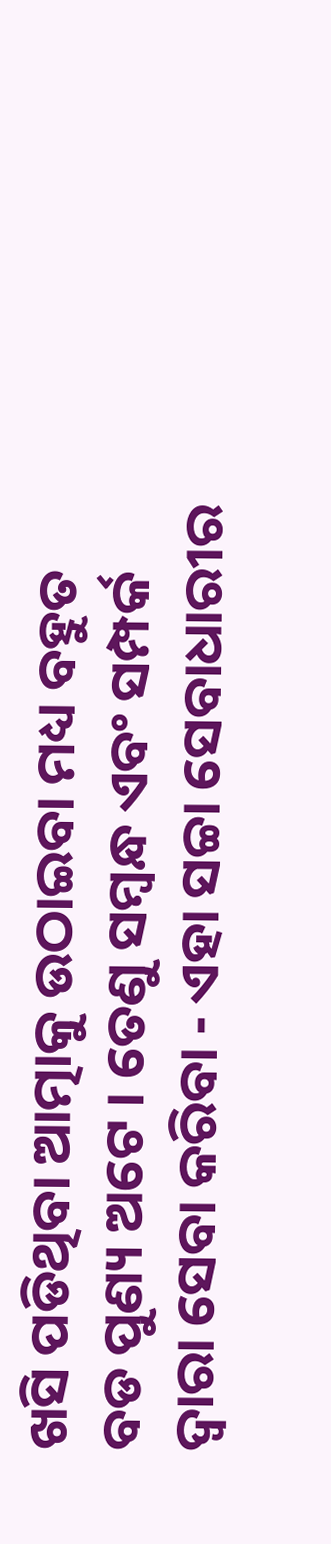ଖସି ପଡିଥିବା ଆତ୍ମାକୁ ଉଠାଇବା ମଧ୍ୟ ବହୁତ ବଡ ପୁଣ୍ୟ ଅଟେ । ତେଣୁ ସମ୍ବନ୍ଧ ଏବଂ ସମ୍ପର୍କ ଦ୍ୱାରା ସେବା କରିବା - ଏହା ସଚ୍ଚା ସେବାଧାରୀର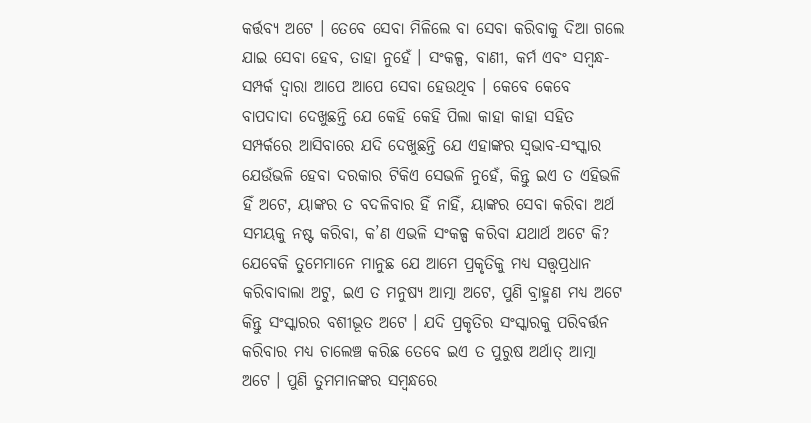କର୍ତ୍ତବ୍ୟ ଅଟେ । ତେବେ ସେବା ମିଳିଲେ ବା ସେବା କରିବାକୁ ଦିଆ ଗଲେ ଯାଇ ସେବା ହେବ, ତାହା ନୁହେଁ । ସଂକଳ୍ପ, ବାଣୀ, କର୍ମ ଏବଂ ସମ୍ବନ୍ଧ-ସମ୍ପର୍କ ଦ୍ୱାରା ଆପେ ଆପେ ସେବା ହେଉଥିବ । କେବେ କେବେ ବାପଦାଦା ଦେଖୁଛନ୍ତି ଯେ କେହି କେହି ପିଲା କାହା କାହା ସହିତ ସମ୍ପର୍କରେ ଆସିବାରେ ଯଦି ଦେଖୁଛନ୍ତି ଯେ ଏହାଙ୍କର ସ୍ୱଭାବ-ସଂସ୍କାର ଯେଉଁଭଳି ହେବା ଦରକାର ଟିକିଏ ସେଭଳି ନୁହେଁ, କିନ୍ତୁ ଇଏ ତ ଏହିଭଳି ହିଁ ଅଟେ, ୟାଙ୍କର ତ ବଦଳିବାର ହିଁ ନାହିଁ, ୟାଙ୍କର ସେବା କରିବା ଅର୍ଥ ସମୟକୁ ନଷ୍ଟ କରିବା, କ’ଣ ଏଭଳି ସଂକଳ୍ପ କରିବା ଯଥାର୍ଥ ଅଟେ କି? ଯେବେକି ତୁମେମାନେ ମାନୁଛ ଯେ ଆମେ ପ୍ରକୃତିକୁ ମଧ୍ୟ ସତ୍ତ୍ୱପ୍ରଧାନ କରିବାବାଲା ଅଟୁ, ଇଏ ତ ମନୁଷ୍ୟ ଆତ୍ମା ଅଟେ, ପୁଣି ବ୍ରାହ୍ମଣ ମଧ୍ୟ ଅଟେ କିନ୍ତୁ ସଂସ୍କାରର ବଶୀଭୂତ ଅଟେ । ଯଦି ପ୍ରକୃତିର ସଂସ୍କାରକୁ ପରିବର୍ତ୍ତନ କରିବାର ମଧ୍ୟ ଚାଲେଞ୍ଚ କରିଛ ତେବେ ଇଏ ତ ପୁରୁଷ ଅର୍ଥାତ୍ ଆତ୍ମା ଅଟେ । ପୁଣି ତୁମମାନଙ୍କର ସମ୍ବନ୍ଧରେ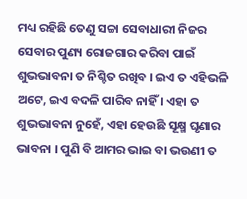ମଧ୍ୟ ରହିଛି ତେଣୁ ସଚ୍ଚା ସେବାଧାରୀ ନିଜର ସେବାର ପୁଣ୍ୟ ରୋଜଗାର କରିବା ପାଇଁ ଶୁଭଭାବନା ତ ନିଶ୍ଚିତ ରଖିବ । ଇଏ ତ ଏହିଭଳି ଅଟେ, ଇଏ ବଦଳି ପାରିବ ନାହିଁ । ଏହା ତ ଶୁଭଭାବନା ନୁହେଁ, ଏହା ହେଉଛି ସୂକ୍ଷ୍ମ ଘୃଣାର ଭାବନା । ପୁଣି ବି ଆମର ଭାଇ ବା ଭଉଣୀ ତ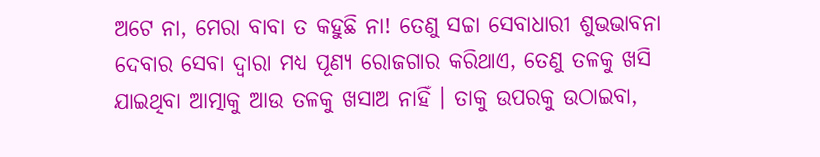ଅଟେ ନା, ମେରା ବାବା ତ କହୁଛି ନା! ତେଣୁ ସଚ୍ଚା ସେବାଧାରୀ ଶୁଭଭାବନା ଦେବାର ସେବା ଦ୍ୱାରା ମଧ୍ୟ ପୂଣ୍ୟ ରୋଜଗାର କରିଥାଏ, ତେଣୁ ତଳକୁ ଖସି ଯାଇଥିବା ଆତ୍ମାକୁ ଆଉ ତଳକୁ ଖସାଅ ନାହିଁ । ତାକୁ ଉପରକୁ ଉଠାଇବା,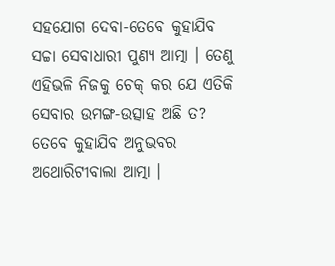ସହଯୋଗ ଦେବା-ତେବେ କୁହାଯିବ ସଚ୍ଚା ସେବାଧାରୀ ପୁଣ୍ୟ ଆତ୍ମା । ତେଣୁ ଏହିଭଳି ନିଜକୁ ଚେକ୍ କର ଯେ ଏତିକି ସେବାର ଉମଙ୍ଗ-ଉତ୍ସାହ ଅଛି ତ? ତେବେ କୁହାଯିବ ଅନୁଭବର ଅଥୋରିଟୀବାଲା ଆତ୍ମା ।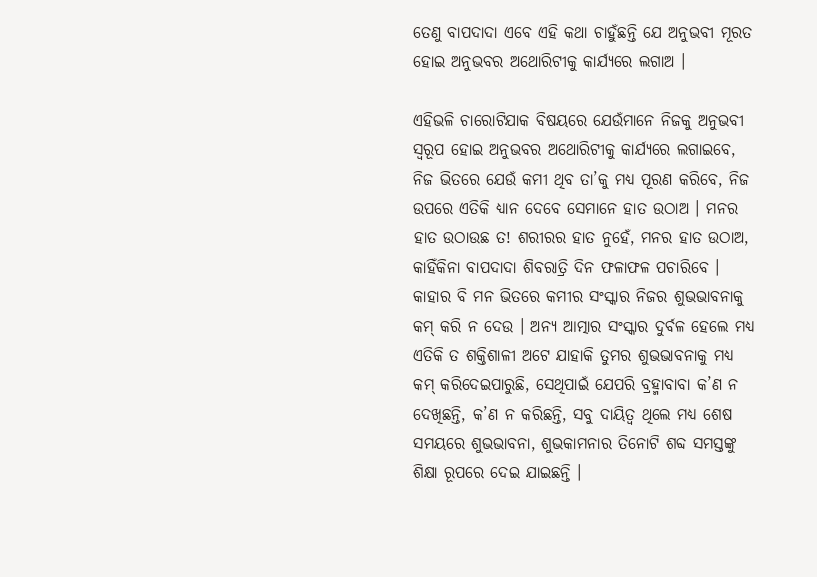ତେଣୁ ବାପଦାଦା ଏବେ ଏହି କଥା ଚାହୁଁଛନ୍ତି ଯେ ଅନୁଭବୀ ମୂରତ ହୋଇ ଅନୁଭବର ଅଥୋରିଟୀକୁ କାର୍ଯ୍ୟରେ ଲଗାଅ ।

ଏହିଭଳି ଚାରୋଟିଯାକ ବିଷୟରେ ଯେଉଁମାନେ ନିଜକୁ ଅନୁଭବୀ ସ୍ୱରୂପ ହୋଇ ଅନୁଭବର ଅଥୋରିଟୀକୁ କାର୍ଯ୍ୟରେ ଲଗାଇବେ, ନିଜ ଭିତରେ ଯେଉଁ କମୀ ଥିବ ତା’କୁ ମଧ୍ୟ ପୂରଣ କରିବେ, ନିଜ ଉପରେ ଏତିକି ଧ୍ୟାନ ଦେବେ ସେମାନେ ହାତ ଉଠାଅ । ମନର ହାତ ଉଠାଉଛ ତ! ଶରୀରର ହାତ ନୁହେଁ, ମନର ହାତ ଉଠାଅ, କାହିଁକିନା ବାପଦାଦା ଶିବରାତ୍ରି ଦିନ ଫଳାଫଳ ପଚାରିବେ । କାହାର ବି ମନ ଭିତରେ କମୀର ସଂସ୍କାର ନିଜର ଶୁଭଭାବନାକୁ କମ୍ କରି ନ ଦେଉ । ଅନ୍ୟ ଆତ୍ମାର ସଂସ୍କାର ଦୁର୍ବଳ ହେଲେ ମଧ୍ୟ ଏତିକି ତ ଶକ୍ତିଶାଳୀ ଅଟେ ଯାହାକି ତୁମର ଶୁଭଭାବନାକୁ ମଧ୍ୟ କମ୍ କରିଦେଇପାରୁଛି, ସେଥିପାଇଁ ଯେପରି ବ୍ରହ୍ମାବାବା କ’ଣ ନ ଦେଖିଛନ୍ତି, କ’ଣ ନ କରିଛନ୍ତି, ସବୁ ଦାୟିତ୍ୱ ଥିଲେ ମଧ୍ୟ ଶେଷ ସମୟରେ ଶୁଭଭାବନା, ଶୁଭକାମନାର ତିନୋଟି ଶବ୍ଦ ସମସ୍ତଙ୍କୁ ଶିକ୍ଷା ରୂପରେ ଦେଇ ଯାଇଛନ୍ତି ।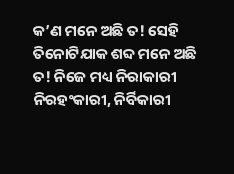କ’ଣ ମନେ ଅଛି ତ! ସେହି ତିନୋଟିଯାକ ଶବ୍ଦ ମନେ ଅଛି ତ! ନିଜେ ମଧ୍ୟ ନିରାକାରୀ ନିରହଂକାରୀ, ନିର୍ବିକାରୀ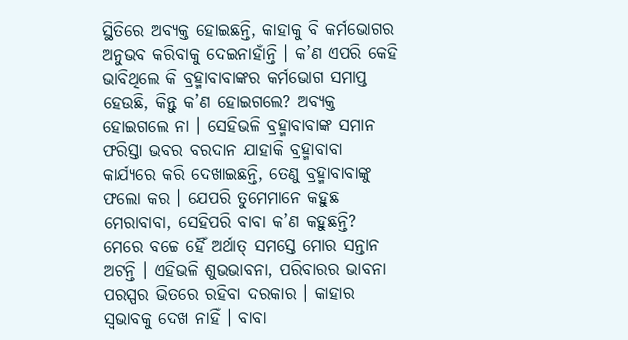ସ୍ଥିତିରେ ଅବ୍ୟକ୍ତ ହୋଇଛନ୍ତି, କାହାକୁ ବି କର୍ମଭୋଗର ଅନୁଭବ କରିବାକୁ ଦେଇନାହାଁନ୍ତି । କ’ଣ ଏପରି କେହି ଭାବିଥିଲେ କି ବ୍ରହ୍ମାବାବାଙ୍କର କର୍ମଭୋଗ ସମାପ୍ତ ହେଉଛି, କିନ୍ତୁ କ’ଣ ହୋଇଗଲେ? ଅବ୍ୟକ୍ତ ହୋଇଗଲେ ନା । ସେହିଭଳି ବ୍ରହ୍ମାବାବାଙ୍କ ସମାନ ଫରିସ୍ତା ଭବର ବରଦାନ ଯାହାକି ବ୍ରହ୍ମାବାବା କାର୍ଯ୍ୟରେ କରି ଦେଖାଇଛନ୍ତି, ତେଣୁ ବ୍ରହ୍ମାବାବାଙ୍କୁ ଫଲୋ କର । ଯେପରି ତୁମେମାନେ କହୁଛ ମେରାବାବା, ସେହିପରି ବାବା କ’ଣ କହୁଛନ୍ତି? ମେରେ ବଚ୍ଚେ ହୈଁ ଅର୍ଥାତ୍ ସମସ୍ତେ ମୋର ସନ୍ତାନ ଅଟନ୍ତି । ଏହିଭଳି ଶୁଭଭାବନା, ପରିବାରର ଭାବନା ପରସ୍ପର ଭିତରେ ରହିବା ଦରକାର । କାହାର ସ୍ୱଭାବକୁ ଦେଖ ନାହିଁ । ବାବା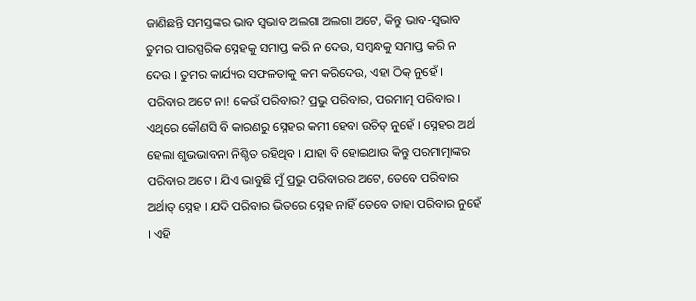ଜାଣିଛନ୍ତି ସମସ୍ତଙ୍କର ଭାବ ସ୍ୱଭାବ ଅଲଗା ଅଲଗା ଅଟେ, କିନ୍ତୁ ଭାବ-ସ୍ୱଭାବ ତୁମର ପାରସ୍ପରିକ ସ୍ନେହକୁ ସମାପ୍ତ କରି ନ ଦେଉ, ସମ୍ବନ୍ଧକୁ ସମାପ୍ତ କରି ନ ଦେଉ । ତୁମର କାର୍ଯ୍ୟର ସଫଳତାକୁ କମ କରିଦେଉ, ଏହା ଠିକ୍ ନୁହେଁ । ପରିବାର ଅଟେ ନା! କେଉଁ ପରିବାର? ପ୍ରଭୁ ପରିବାର, ପରମାତ୍ମ ପରିବାର । ଏଥିରେ କୌଣସି ବି କାରଣରୁ ସ୍ନେହର କମୀ ହେବା ଉଚିତ୍ ନୁହେଁ । ସ୍ନେହର ଅର୍ଥ ହେଲା ଶୁଭଭାବନା ନିଶ୍ଚିତ ରହିଥିବ । ଯାହା ବି ହୋଇଥାଉ କିନ୍ତୁ ପରମାତ୍ମାଙ୍କର ପରିବାର ଅଟେ । ଯିଏ ଭାବୁଛି ମୁଁ ପ୍ରଭୁ ପରିବାରର ଅଟେ, ତେବେ ପରିବାର ଅର୍ଥାତ୍ ସ୍ନେହ । ଯଦି ପରିବାର ଭିତରେ ସ୍ନେହ ନାହିଁ ତେବେ ତାହା ପରିବାର ନୁହେଁ । ଏହି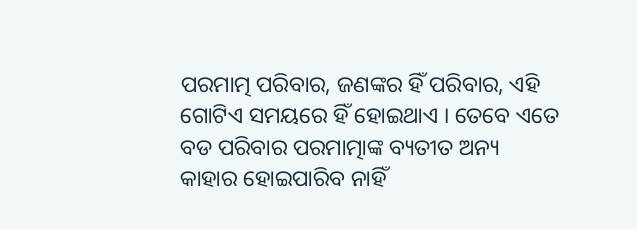ପରମାତ୍ମ ପରିବାର, ଜଣଙ୍କର ହିଁ ପରିବାର, ଏହି ଗୋଟିଏ ସମୟରେ ହିଁ ହୋଇଥାଏ । ତେବେ ଏତେ ବଡ ପରିବାର ପରମାତ୍ମାଙ୍କ ବ୍ୟତୀତ ଅନ୍ୟ କାହାର ହୋଇପାରିବ ନାହିଁ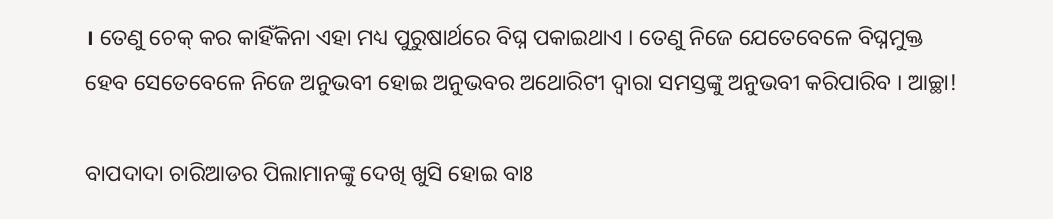। ତେଣୁ ଚେକ୍ କର କାହିଁକିନା ଏହା ମଧ୍ୟ ପୁରୁଷାର୍ଥରେ ବିଘ୍ନ ପକାଇଥାଏ । ତେଣୁ ନିଜେ ଯେତେବେଳେ ବିଘ୍ନମୁକ୍ତ ହେବ ସେତେବେଳେ ନିଜେ ଅନୁଭବୀ ହୋଇ ଅନୁଭବର ଅଥୋରିଟୀ ଦ୍ୱାରା ସମସ୍ତଙ୍କୁ ଅନୁଭବୀ କରିପାରିବ । ଆଚ୍ଛା!

ବାପଦାଦା ଚାରିଆଡର ପିଲାମାନଙ୍କୁ ଦେଖି ଖୁସି ହୋଇ ବାଃ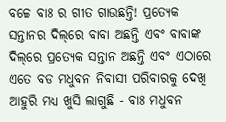ବଚ୍ଚେ ବାଃ ର ଗୀତ ଗାଉଛନ୍ତି! ପ୍ରତ୍ୟେକ ସନ୍ତାନର ଦିଲ୍‌ରେ ବାବା ଅଛନ୍ତି ଏବଂ ବାବାଙ୍କ ଦିଲ୍‌ରେ ପ୍ରତ୍ୟେକ ସନ୍ତାନ ଅଛନ୍ତି ଏବଂ ଏଠାରେ ଏତେ ବଡ ମଧୁବନ ନିବାସୀ ପରିବାରକୁ ଦେଖି ଆହୁରି ମଧ୍ୟ ଖୁସି ଲାଗୁଛି - ବାଃ ମଧୁବନ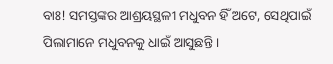ବାଃ! ସମସ୍ତଙ୍କର ଆଶ୍ରୟସ୍ଥଳୀ ମଧୁବନ ହିଁ ଅଟେ, ସେଥିପାଇଁ ପିଲାମାନେ ମଧୁବନକୁ ଧାଇଁ ଆସୁଛନ୍ତି ।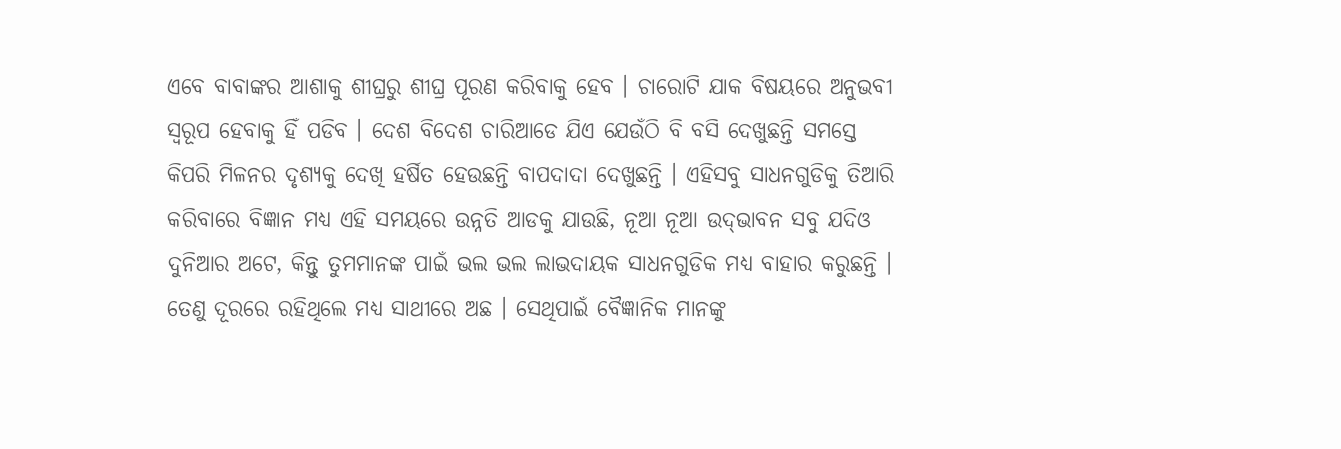ଏବେ ବାବାଙ୍କର ଆଶାକୁ ଶୀଘ୍ରରୁ ଶୀଘ୍ର ପୂରଣ କରିବାକୁ ହେବ । ଚାରୋଟି ଯାକ ବିଷୟରେ ଅନୁଭବୀ ସ୍ୱରୂପ ହେବାକୁ ହିଁ ପଡିବ । ଦେଶ ବିଦେଶ ଚାରିଆଡେ ଯିଏ ଯେଉଁଠି ବି ବସି ଦେଖୁଛନ୍ତି ସମସ୍ତେ କିପରି ମିଳନର ଦୃଶ୍ୟକୁ ଦେଖି ହର୍ଷିତ ହେଉଛନ୍ତି ବାପଦାଦା ଦେଖୁଛନ୍ତି । ଏହିସବୁ ସାଧନଗୁଡିକୁ ତିଆରି କରିବାରେ ବିଜ୍ଞାନ ମଧ୍ୟ ଏହି ସମୟରେ ଉନ୍ନତି ଆଡକୁ ଯାଉଛି, ନୂଆ ନୂଆ ଉଦ୍‌ଭାବନ ସବୁ ଯଦିଓ ଦୁନିଆର ଅଟେ, କିନ୍ତୁ ତୁମମାନଙ୍କ ପାଇଁ ଭଲ ଭଲ ଲାଭଦାୟକ ସାଧନଗୁଡିକ ମଧ୍ୟ ବାହାର କରୁଛନ୍ତି । ତେଣୁ ଦୂରରେ ରହିଥିଲେ ମଧ୍ୟ ସାଥୀରେ ଅଛ । ସେଥିପାଇଁ ବୈଜ୍ଞାନିକ ମାନଙ୍କୁ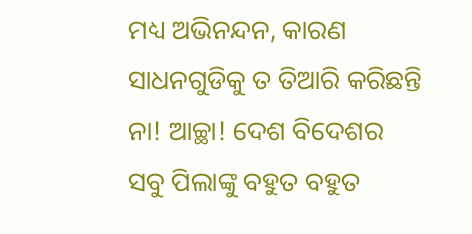ମଧ୍ୟ ଅଭିନନ୍ଦନ, କାରଣ ସାଧନଗୁଡିକୁ ତ ତିଆରି କରିଛନ୍ତି ନା! ଆଚ୍ଛା! ଦେଶ ବିଦେଶର ସବୁ ପିଲାଙ୍କୁ ବହୁତ ବହୁତ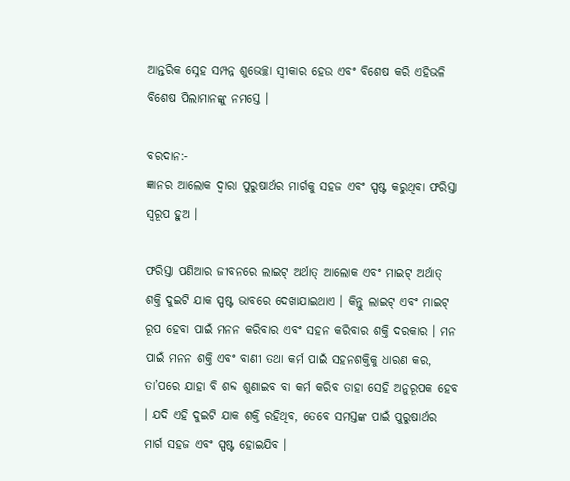ଆନ୍ତରିକ ସ୍ନେହ ସମ୍ପନ୍ନ ଶୁଭେଚ୍ଛା ସ୍ୱୀକାର ହେଉ ଏବଂ ବିଶେଷ କରି ଏହିଭଳି ବିଶେଷ ପିଲାମାନଙ୍କୁ ନମସ୍ତେ ।

ବରଦାନ:-
ଜ୍ଞାନର ଆଲୋକ ଦ୍ୱାରା ପୁରୁଷାର୍ଥର ମାର୍ଗକୁ ସହଜ ଏବଂ ସ୍ପଷ୍ଟ କରୁଥିବା ଫରିସ୍ତା ସ୍ୱରୂପ ହୁଅ ।

ଫରିସ୍ତା ପଣିଆର ଜୀବନରେ ଲାଇଟ୍ ଅର୍ଥାତ୍ ଆଲୋକ ଏବଂ ମାଇଟ୍ ଅର୍ଥାତ୍ ଶକ୍ତି ଦୁଇଟି ଯାକ ସ୍ପଷ୍ଟ ଭାବରେ ଦେଖାଯାଇଥାଏ । କିନ୍ତୁ ଲାଇଟ୍ ଏବଂ ମାଇଟ୍ ରୂପ ହେବା ପାଇଁ ମନନ କରିବାର ଏବଂ ସହନ କରିବାର ଶକ୍ତି ଦରକାର । ମନ ପାଇଁ ମନନ ଶକ୍ତି ଏବଂ ବାଣୀ ତଥା କର୍ମ ପାଇଁ ସହନଶକ୍ତିକୁ ଧାରଣ କର, ତା’ପରେ ଯାହା ବି ଶବ୍ଦ ଶୁଣାଇବ ବା କର୍ମ କରିବ ତାହା ସେହି ଅନୁରୂପକ ହେବ । ଯଦି ଏହି ଦୁଇଟି ଯାକ ଶକ୍ତି ରହିଥିବ, ତେବେ ସମସ୍ତଙ୍କ ପାଇଁ ପୁରୁଷାର୍ଥର ମାର୍ଗ ସହଜ ଏବଂ ସ୍ପଷ୍ଟ ହୋଇଯିବ ।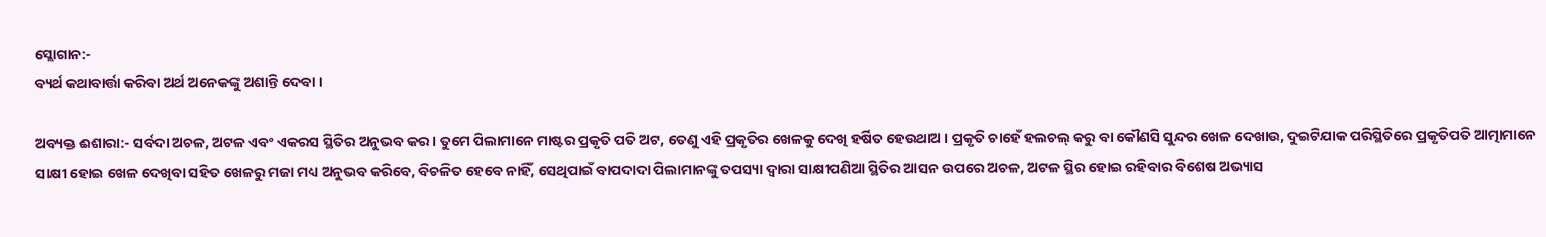ସ୍ଲୋଗାନ:-
ବ୍ୟର୍ଥ କଥାବାର୍ତ୍ତା କରିବା ଅର୍ଥ ଅନେକଙ୍କୁ ଅଶାନ୍ତି ଦେବା ।

ଅବ୍ୟକ୍ତ ଈଶାରା:- ସର୍ବଦା ଅଚଳ, ଅଟଳ ଏବଂ ଏକରସ ସ୍ଥିତିର ଅନୁଭବ କର । ତୁମେ ପିଲାମାନେ ମାଷ୍ଟର ପ୍ରକୃତି ପତି ଅଟ, ତେଣୁ ଏହି ପ୍ରକୃତିର ଖେଳକୁ ଦେଖି ହର୍ଷିତ ହେଉଥାଅ । ପ୍ରକୃତି ଚାହେଁ ହଲଚଲ୍ କରୁ ବା କୌଣସି ସୁନ୍ଦର ଖେଳ ଦେଖାଉ, ଦୁଇଟିଯାକ ପରିସ୍ଥିତିରେ ପ୍ରକୃତିପତି ଆତ୍ମାମାନେ ସାକ୍ଷୀ ହୋଇ ଖେଳ ଦେଖିବା ସହିତ ଖେଳରୁ ମଜା ମଧ୍ୟ ଅନୁଭବ କରିବେ, ବିଚଳିତ ହେବେ ନାହିଁ, ସେଥିପାଇଁ ବାପଦାଦା ପିଲାମାନଙ୍କୁ ତପସ୍ୟା ଦ୍ୱାରା ସାକ୍ଷୀପଣିଆ ସ୍ଥିତିର ଆସନ ଉପରେ ଅଚଳ, ଅଟଳ ସ୍ଥିର ହୋଇ ରହିବାର ବିଶେଷ ଅଭ୍ୟାସ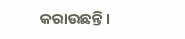କରାଉଛନ୍ତି ।